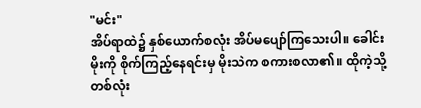"မင်း"
အိပ်ရာထဲ၌ နှစ်ယောက်စလုံး အိပ်မပျော်ကြသေးပါ။ ခေါင်းမိုးကို စိုက်ကြည့်နေရင်းမှ မိုးသဲက စကားစလာ၏။ ထိုကဲ့သို့ တစ်လုံး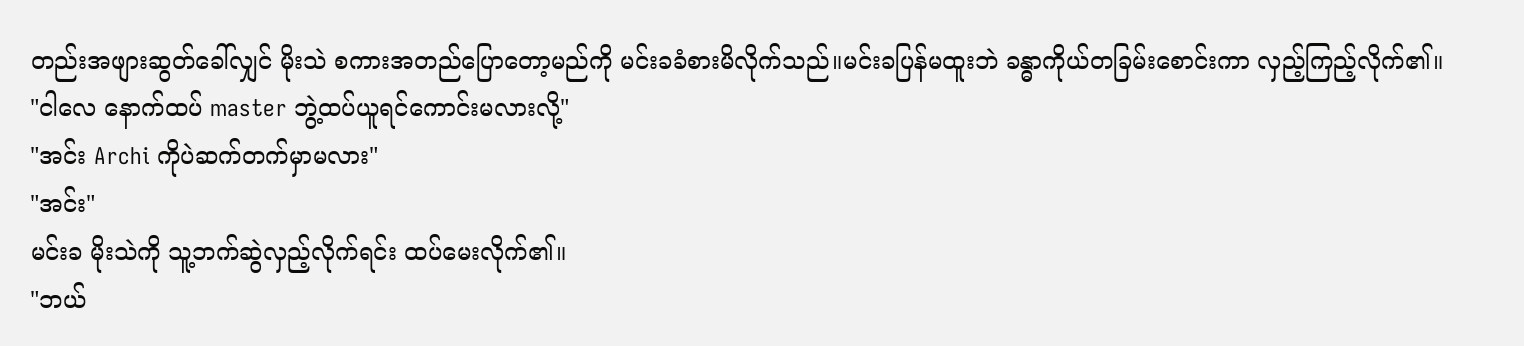တည်းအဖျားဆွတ်ခေါ်လျှင် မိုးသဲ စကားအတည်ပြောတော့မည်ကို မင်းခခံစားမိလိုက်သည်။မင်းခပြန်မထူးဘဲ ခန္ဓာကိုယ်တခြမ်းစောင်းကာ လှည့်ကြည့်လိုက်၏။
"ငါလေ နောက်ထပ် master ဘွဲ့ထပ်ယူရင်ကောင်းမလားလို့"
"အင်း Archi ကိုပဲဆက်တက်မှာမလား"
"အင်း"
မင်းခ မိုးသဲကို သူ့ဘက်ဆွဲလှည့်လိုက်ရင်း ထပ်မေးလိုက်၏။
"ဘယ်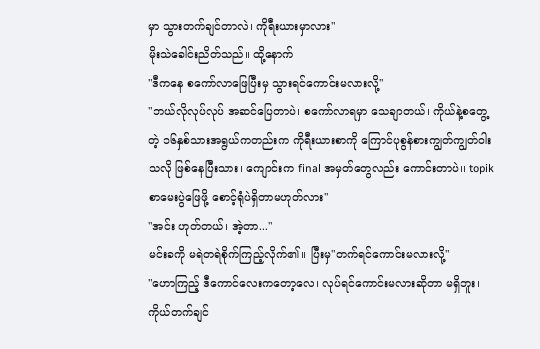မှာ သွားတက်ချင်တာလဲ၊ ကိုရီးယားမှာလား"
မိုးသဲခေါင်းညိတ်သည်။ ထို့နောက်
"ဒီကနေ စကော်လာဖြေပြီးမှ သွားရင်ကောင်းမလားလို့"
"ဘယ်လိုလုပ်လုပ် အဆင်ပြေတာပဲ၊ စကော်လာရမှာ သေချာတယ်၊ ကိုယ်နဲ့စတွေ့တဲ့ ၁၆နှစ်သားအရွယ်ကတည်းက ကိုရီးယားစာကို ကြောင်ပုစွန်စားကျွတ်ကျွတ်ဝါးသလို ဖြစ်နေပြီးသား၊ ကျောင်းက final အမှတ်တွေလည်း ကောင်းတာပဲ၊၊ topik စာမေးပွဲဖြေဖို့ စောင့်ရုံပဲရှိတာမဟုတ်လား"
"အင်း ဟုတ်တယ်၊ အဲ့တာ..."
မင်းခကို မရဲတရဲစိုက်ကြည့်လိုက်၏။ ပြီးမှ"တက်ရင်ကောင်းမလားလို့"
"ဟောကြည့် ဒီကောင်လေးကတော့လေ၊ လုပ်ရင်ကောင်းမလားဆိုတာ မရှိဘူး၊ ကိုယ်တက်ချင်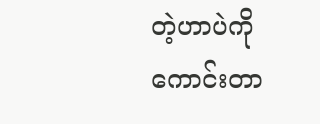တဲ့ဟာပဲကို ကောင်းတာ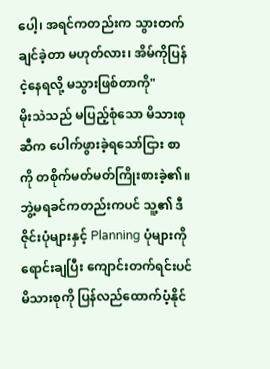ပေါ့၊ အရင်ကတည်းက သွားတက်ချင်ခဲ့တာ မဟုတ်လား၊ အိမ်ကိုပြန်ငဲ့နေရလို့ မသွားဖြစ်တာကို"
မိုးသဲသည် မပြည့်စုံသော မိသားစုဆီက ပေါက်ဖွားခဲ့ရသော်ငြား စာကို တစိုက်မတ်မတ်ကြိုးစားခဲ့၏။ ဘွဲ့မရခင်ကတည်းကပင် သူ့၏ ဒီဇိုင်းပုံများနှင့် Planning ပုံများကို ရောင်းချပြီး ကျောင်းတက်ရင်းပင် မိသားစုကို ပြန်လည်ထောက်ပံ့နိုင်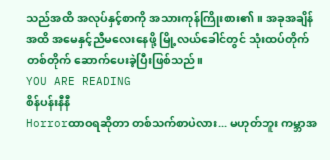သည်အထိ အလုပ်နှင့်စာကို အသားကုန်ကြိုးစား၏။ အခုအချိန်အထိ အမေနှင့်ညီမလေးနေဖို့ မြို့လယ်ခေါင်တွင် သုံးထပ်တိုက်တစ်တိုက် ဆောက်ပေးခဲ့ပြီးဖြစ်သည်။
YOU ARE READING
စိန်ပန်းနီနီ
Horrorထာဝရဆိုတာ တစ်သက်စာပဲလား... မဟုတ်ဘူး ကမ္ဘာအ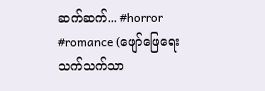ဆက်ဆက်... #horror #romance (ဖျော်ဖြေရေးသက်သက်သာ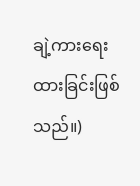ချဲ့ကားရေးထားခြင်းဖြစ်သည်။)